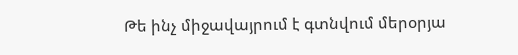Թե ինչ միջավայրում է գտնվում մերօրյա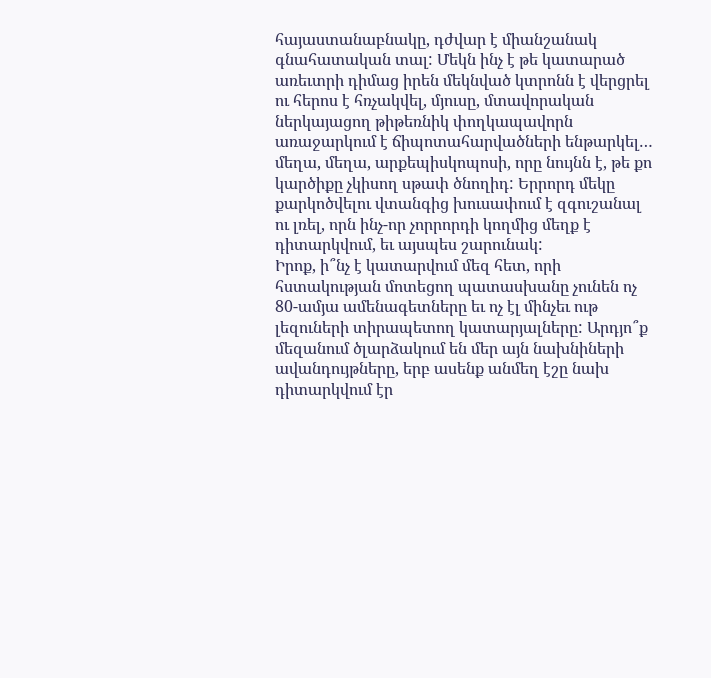հայաստանաբնակը, դժվար է միանշանակ գնահատական տալ: Մեկն ինչ է թե կատարած առեւտրի դիմաց իրեն մեկնված կտրոնն է վերցրել ու հերոս է հռչակվել, մյուսը, մտավորական ներկայացող թիթեռնիկ փողկապավորն առաջարկում է ճիպոտահարվածների ենթարկել… մեղա, մեղա, արքեպիսկոպոսի, որը նույնն է, թե քո կարծիքը չկիսող սթափ ծնողիդ: Երրորդ մեկը քարկոծվելու վտանգից խուսափում է զգուշանալ ու լռել, որն ինչ-որ չորրորդի կողմից մեղք է դիտարկվում, եւ այսպես շարունակ:
Իրոք, ի՞նչ է կատարվում մեզ հետ, որի հստակության մոտեցող պատասխանը չունեն ոչ 80-ամյա ամենագետները եւ ոչ էլ մինչեւ ութ լեզուների տիրապետող կատարյալները: Արդյո՞ք մեզանում ծլարձակում են մեր այն նախնիների ավանդույթները, երբ ասենք անմեղ էշը նախ դիտարկվում էր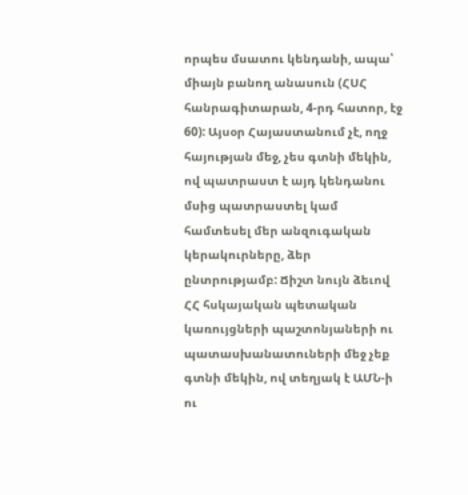որպես մսատու կենդանի, ապա՝ միայն բանող անասուն (ՀՍՀ հանրագիտարան, 4-րդ հատոր, էջ 60): Այսօր Հայաստանում չէ, ողջ հայության մեջ, չես գտնի մեկին, ով պատրաստ է այդ կենդանու մսից պատրաստել կամ համտեսել մեր անզուգական կերակուրները, ձեր ընտրությամբ: Ճիշտ նույն ձեւով ՀՀ հսկայական պետական կառույցների պաշտոնյաների ու պատասխանատուների մեջ չեք գտնի մեկին, ով տեղյակ է ԱՄՆ-ի ու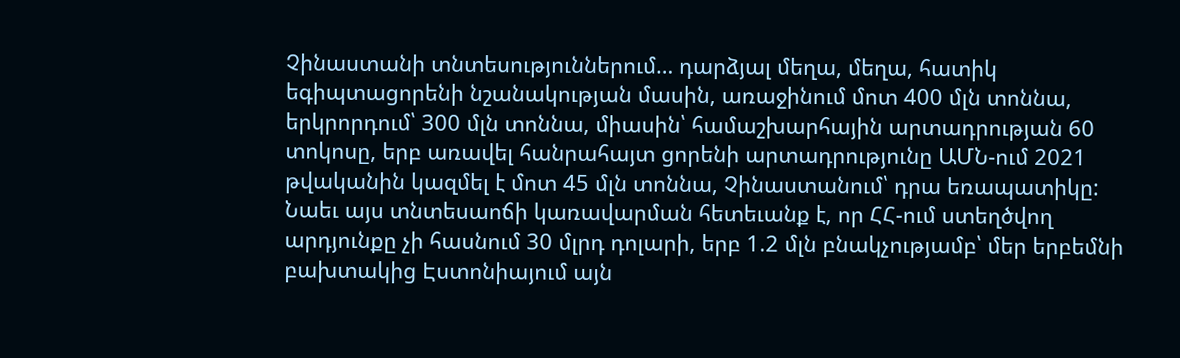Չինաստանի տնտեսություններում… դարձյալ մեղա, մեղա, հատիկ եգիպտացորենի նշանակության մասին, առաջինում մոտ 400 մլն տոննա, երկրորդում՝ 300 մլն տոննա, միասին՝ համաշխարհային արտադրության 60 տոկոսը, երբ առավել հանրահայտ ցորենի արտադրությունը ԱՄՆ-ում 2021 թվականին կազմել է մոտ 45 մլն տոննա, Չինաստանում՝ դրա եռապատիկը: Նաեւ այս տնտեսաոճի կառավարման հետեւանք է, որ ՀՀ-ում ստեղծվող արդյունքը չի հասնում 30 մլրդ դոլարի, երբ 1.2 մլն բնակչությամբ՝ մեր երբեմնի բախտակից Էստոնիայում այն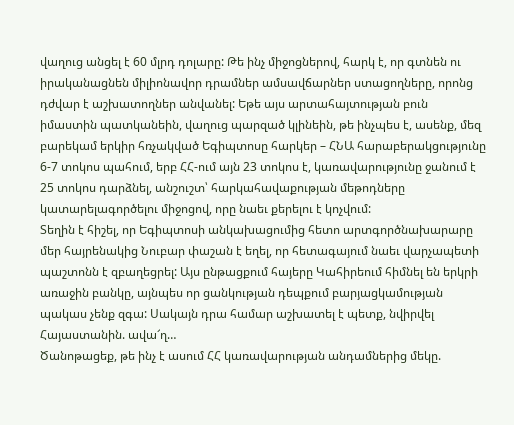վաղուց անցել է 60 մլրդ դոլարը: Թե ինչ միջոցներով, հարկ է, որ գտնեն ու իրականացնեն միլիոնավոր դրամներ ամսավճարներ ստացողները, որոնց դժվար է աշխատողներ անվանել: Եթե այս արտահայտության բուն իմաստին պատկանեին, վաղուց պարզած կլինեին, թե ինչպես է, ասենք, մեզ բարեկամ երկիր հռչակված Եգիպտոսը հարկեր – ՀՆԱ հարաբերակցությունը 6-7 տոկոս պահում, երբ ՀՀ-ում այն 23 տոկոս է, կառավարությունը ջանում է 25 տոկոս դարձնել, անշուշտ՝ հարկահավաքության մեթոդները կատարելագործելու միջոցով, որը նաեւ քերելու է կոչվում:
Տեղին է հիշել, որ Եգիպտոսի անկախացումից հետո արտգործնախարարը մեր հայրենակից Նուբար փաշան է եղել, որ հետագայում նաեւ վարչապետի պաշտոնն է զբաղեցրել: Այս ընթացքում հայերը Կահիրեում հիմնել են երկրի առաջին բանկը, այնպես որ ցանկության դեպքում բարյացկամության պակաս չենք զգա: Սակայն դրա համար աշխատել է պետք, նվիրվել Հայաստանին. ավա՜ղ…
Ծանոթացեք, թե ինչ է ասում ՀՀ կառավարության անդամներից մեկը.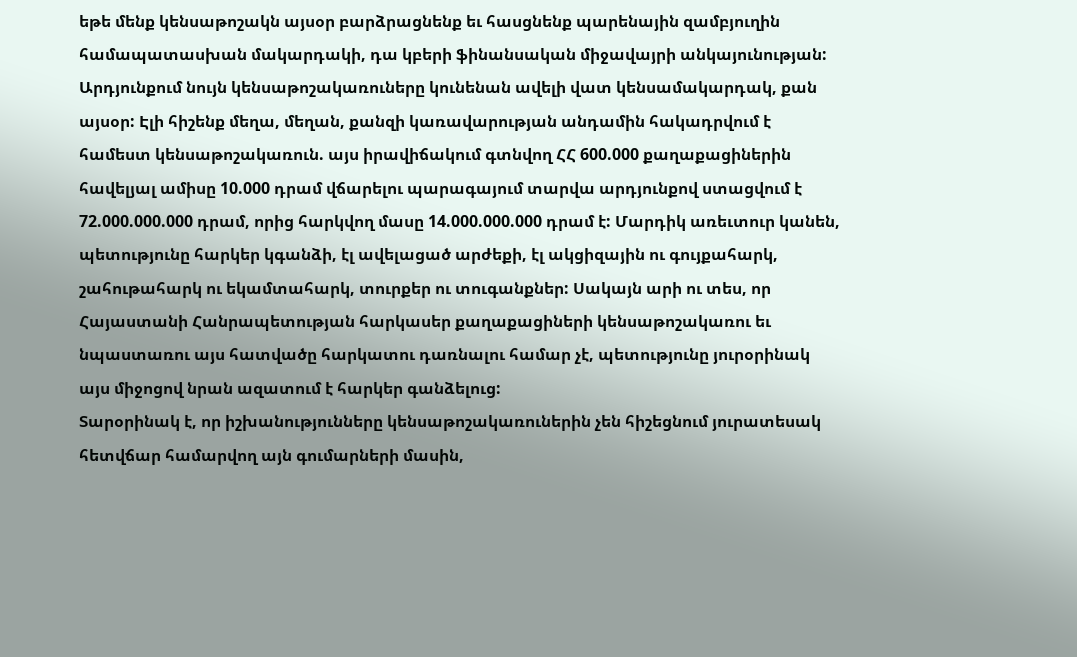եթե մենք կենսաթոշակն այսօր բարձրացնենք եւ հասցնենք պարենային զամբյուղին համապատասխան մակարդակի, դա կբերի ֆինանսական միջավայրի անկայունության: Արդյունքում նույն կենսաթոշակառուները կունենան ավելի վատ կենսամակարդակ, քան այսօր: Էլի հիշենք մեղա, մեղան, քանզի կառավարության անդամին հակադրվում է համեստ կենսաթոշակառուն. այս իրավիճակում գտնվող ՀՀ 600.000 քաղաքացիներին հավելյալ ամիսը 10.000 դրամ վճարելու պարագայում տարվա արդյունքով ստացվում է 72.000.000.000 դրամ, որից հարկվող մասը 14.000.000.000 դրամ է: Մարդիկ առեւտուր կանեն, պետությունը հարկեր կգանձի, էլ ավելացած արժեքի, էլ ակցիզային ու գույքահարկ, շահութահարկ ու եկամտահարկ, տուրքեր ու տուգանքներ: Սակայն արի ու տես, որ Հայաստանի Հանրապետության հարկասեր քաղաքացիների կենսաթոշակառու եւ նպաստառու այս հատվածը հարկատու դառնալու համար չէ, պետությունը յուրօրինակ այս միջոցով նրան ազատում է հարկեր գանձելուց:
Տարօրինակ է, որ իշխանությունները կենսաթոշակառուներին չեն հիշեցնում յուրատեսակ հետվճար համարվող այն գումարների մասին,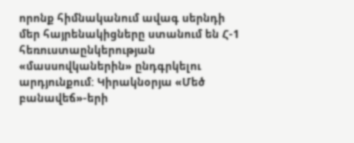որոնք հիմնականում ավագ սերնդի մեր հայրենակիցները ստանում են Հ-1 հեռուստաընկերության «մասսովկաներին» ընդգրկելու արդյունքում: Կիրակնօրյա «Մեծ բանավեճ»-երի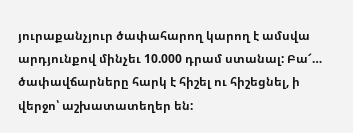յուրաքանչյուր ծափահարող կարող է ամսվա արդյունքով մինչեւ 10.000 դրամ ստանալ: Բա՜… ծափավճարները հարկ է հիշել ու հիշեցնել, ի վերջո՝ աշխատատեղեր են: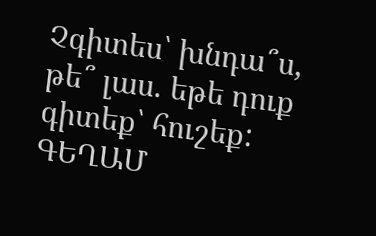Չգիտես՝ խնդա՞ս, թե՞ լաս. եթե դուք գիտեք՝ հուշեք:
ԳԵՂԱՄ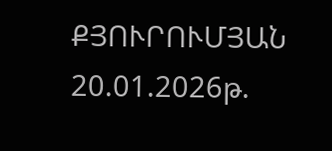ՔՅՈՒՐՈՒՄՅԱՆ
20.01.2026թ.